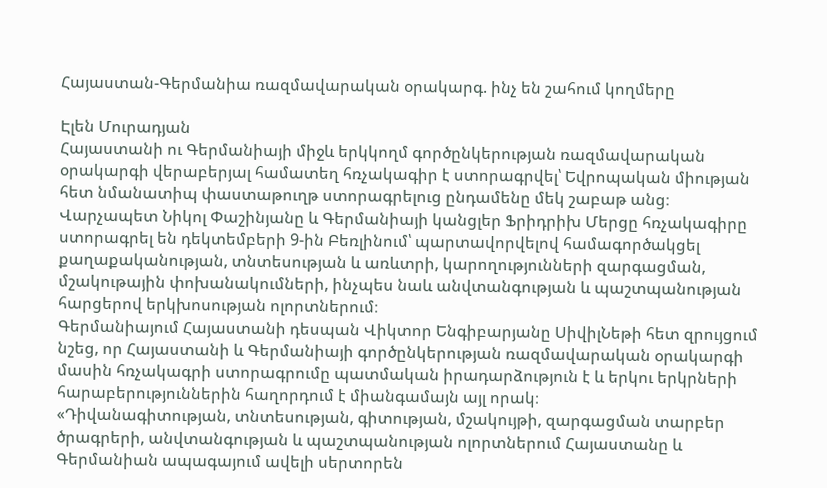Հայաստան-Գերմանիա ռազմավարական օրակարգ. ինչ են շահում կողմերը

Էլեն Մուրադյան
Հայաստանի ու Գերմանիայի միջև երկկողմ գործընկերության ռազմավարական օրակարգի վերաբերյալ համատեղ հռչակագիր է ստորագրվել՝ Եվրոպական միության հետ նմանատիպ փաստաթուղթ ստորագրելուց ընդամենը մեկ շաբաթ անց։
Վարչապետ Նիկոլ Փաշինյանը և Գերմանիայի կանցլեր Ֆրիդրիխ Մերցը հռչակագիրը ստորագրել են դեկտեմբերի 9-ին Բեռլինում՝ պարտավորվելով համագործակցել քաղաքականության, տնտեսության և առևտրի, կարողությունների զարգացման, մշակութային փոխանակումների, ինչպես նաև անվտանգության և պաշտպանության հարցերով երկխոսության ոլորտներում։
Գերմանիայում Հայաստանի դեսպան Վիկտոր Ենգիբարյանը ՍիվիլՆեթի հետ զրույցում նշեց, որ Հայաստանի և Գերմանիայի գործընկերության ռազմավարական օրակարգի մասին հռչակագրի ստորագրումը պատմական իրադարձություն է և երկու երկրների հարաբերություններին հաղորդում է միանգամայն այլ որակ։
«Դիվանագիտության, տնտեսության, գիտության, մշակույթի, զարգացման տարբեր ծրագրերի, անվտանգության և պաշտպանության ոլորտներում Հայաստանը և Գերմանիան ապագայում ավելի սերտորեն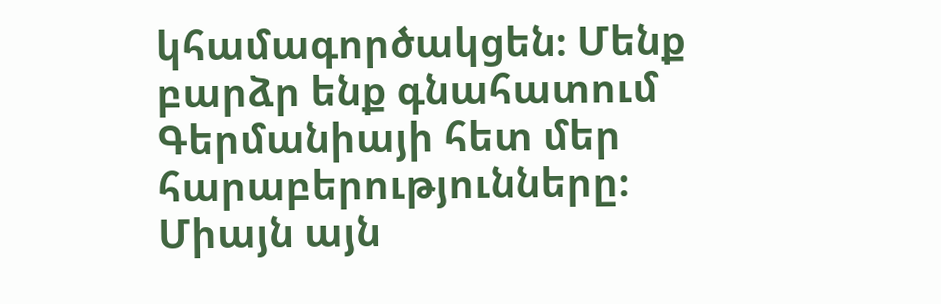կհամագործակցեն։ Մենք բարձր ենք գնահատում Գերմանիայի հետ մեր հարաբերությունները։ Միայն այն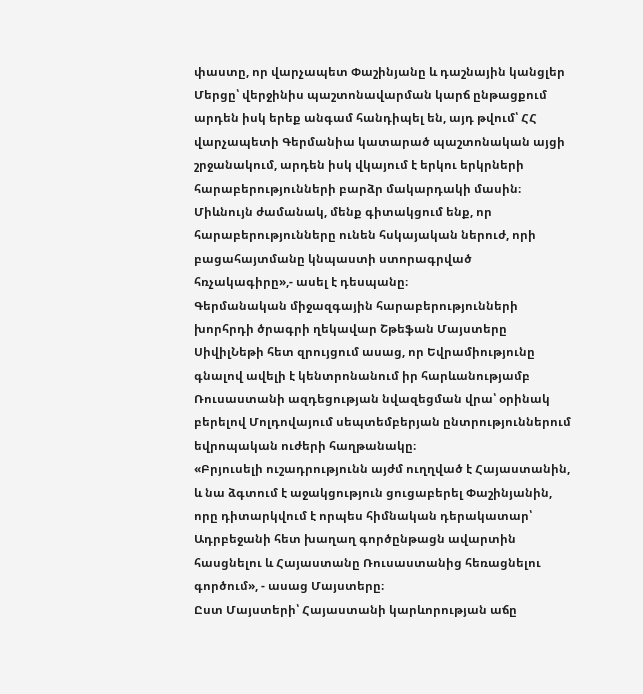փաստը, որ վարչապետ Փաշինյանը և դաշնային կանցլեր Մերցը՝ վերջինիս պաշտոնավարման կարճ ընթացքում արդեն իսկ երեք անգամ հանդիպել են, այդ թվում՝ ՀՀ վարչապետի Գերմանիա կատարած պաշտոնական այցի շրջանակում, արդեն իսկ վկայում է երկու երկրների հարաբերությունների բարձր մակարդակի մասին։ Միևնույն ժամանակ, մենք գիտակցում ենք, որ հարաբերությունները ունեն հսկայական ներուժ, որի բացահայտմանը կնպաստի ստորագրված հռչակագիրը»,- ասել է դեսպանը։
Գերմանական միջազգային հարաբերությունների խորհրդի ծրագրի ղեկավար Շթեֆան Մայստերը ՍիվիլՆեթի հետ զրույցում ասաց, որ Եվրամիությունը գնալով ավելի է կենտրոնանում իր հարևանությամբ Ռուսաստանի ազդեցության նվազեցման վրա՝ օրինակ բերելով Մոլդովայում սեպտեմբերյան ընտրություններում եվրոպական ուժերի հաղթանակը։
«Բրյուսելի ուշադրությունն այժմ ուղղված է Հայաստանին, և նա ձգտում է աջակցություն ցուցաբերել Փաշինյանին, որը դիտարկվում է որպես հիմնական դերակատար՝ Ադրբեջանի հետ խաղաղ գործընթացն ավարտին հասցնելու և Հայաստանը Ռուսաստանից հեռացնելու գործում», - ասաց Մայստերը։
Ըստ Մայստերի՝ Հայաստանի կարևորության աճը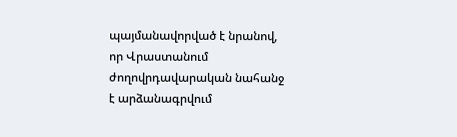պայմանավորված է նրանով, որ Վրաստանում ժողովրդավարական նահանջ է արձանագրվում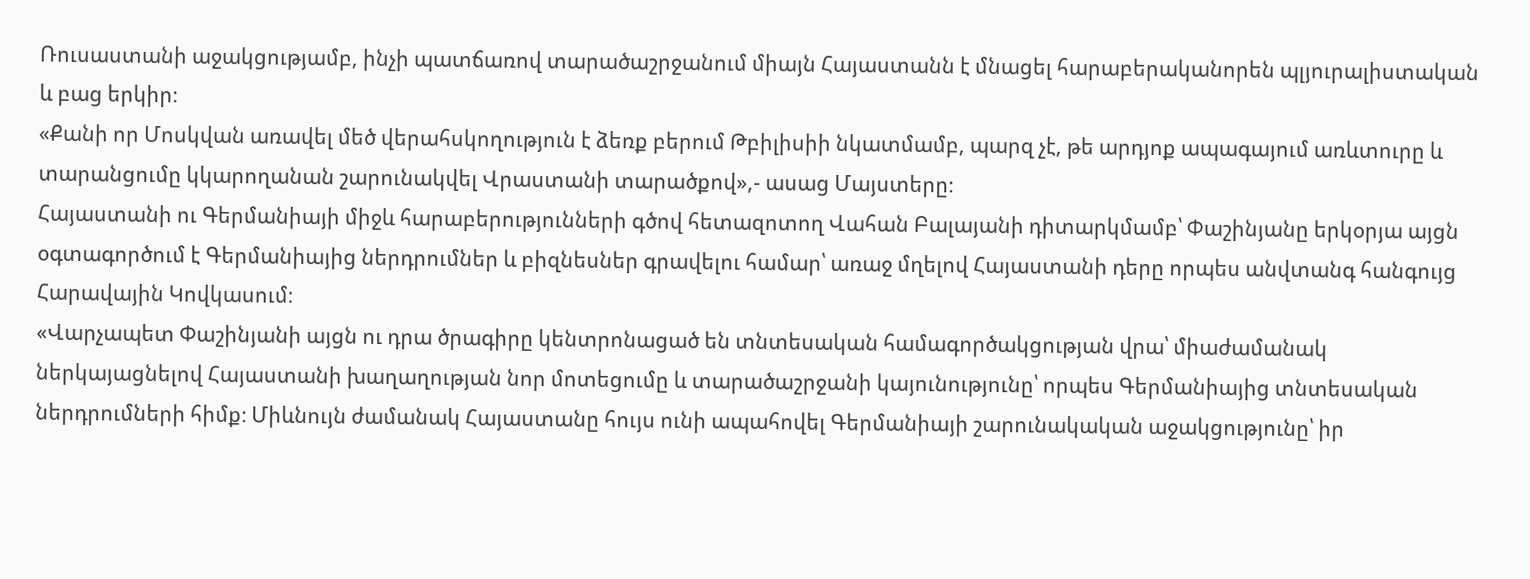Ռուսաստանի աջակցությամբ, ինչի պատճառով տարածաշրջանում միայն Հայաստանն է մնացել հարաբերականորեն պլյուրալիստական և բաց երկիր։
«Քանի որ Մոսկվան առավել մեծ վերահսկողություն է ձեռք բերում Թբիլիսիի նկատմամբ, պարզ չէ, թե արդյոք ապագայում առևտուրը և տարանցումը կկարողանան շարունակվել Վրաստանի տարածքով»,- ասաց Մայստերը։
Հայաստանի ու Գերմանիայի միջև հարաբերությունների գծով հետազոտող Վահան Բալայանի դիտարկմամբ՝ Փաշինյանը երկօրյա այցն օգտագործում է Գերմանիայից ներդրումներ և բիզնեսներ գրավելու համար՝ առաջ մղելով Հայաստանի դերը որպես անվտանգ հանգույց Հարավային Կովկասում։
«Վարչապետ Փաշինյանի այցն ու դրա ծրագիրը կենտրոնացած են տնտեսական համագործակցության վրա՝ միաժամանակ ներկայացնելով Հայաստանի խաղաղության նոր մոտեցումը և տարածաշրջանի կայունությունը՝ որպես Գերմանիայից տնտեսական ներդրումների հիմք։ Միևնույն ժամանակ Հայաստանը հույս ունի ապահովել Գերմանիայի շարունակական աջակցությունը՝ իր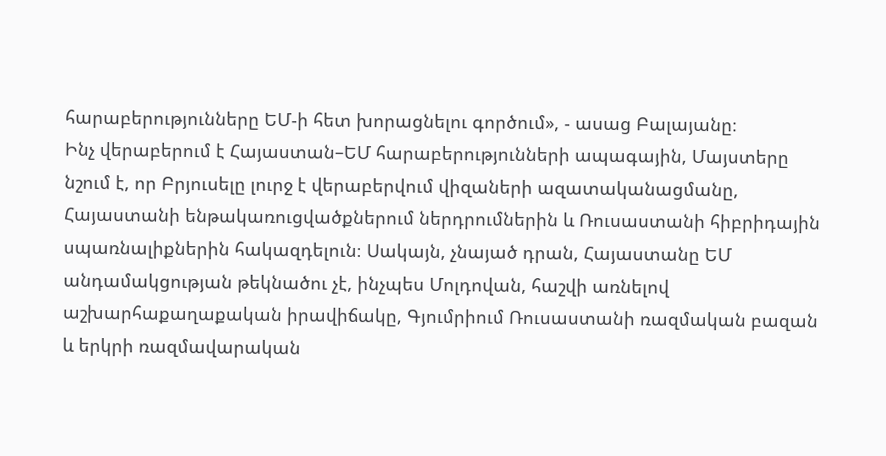հարաբերությունները ԵՄ-ի հետ խորացնելու գործում», - ասաց Բալայանը։
Ինչ վերաբերում է Հայաստան–ԵՄ հարաբերությունների ապագային, Մայստերը նշում է, որ Բրյուսելը լուրջ է վերաբերվում վիզաների ազատականացմանը, Հայաստանի ենթակառուցվածքներում ներդրումներին և Ռուսաստանի հիբրիդային սպառնալիքներին հակազդելուն։ Սակայն, չնայած դրան, Հայաստանը ԵՄ անդամակցության թեկնածու չէ, ինչպես Մոլդովան, հաշվի առնելով աշխարհաքաղաքական իրավիճակը, Գյումրիում Ռուսաստանի ռազմական բազան և երկրի ռազմավարական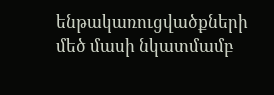ենթակառուցվածքների մեծ մասի նկատմամբ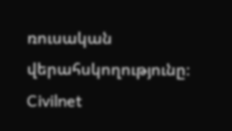ռուսական վերահսկողությունը։
Civilnet